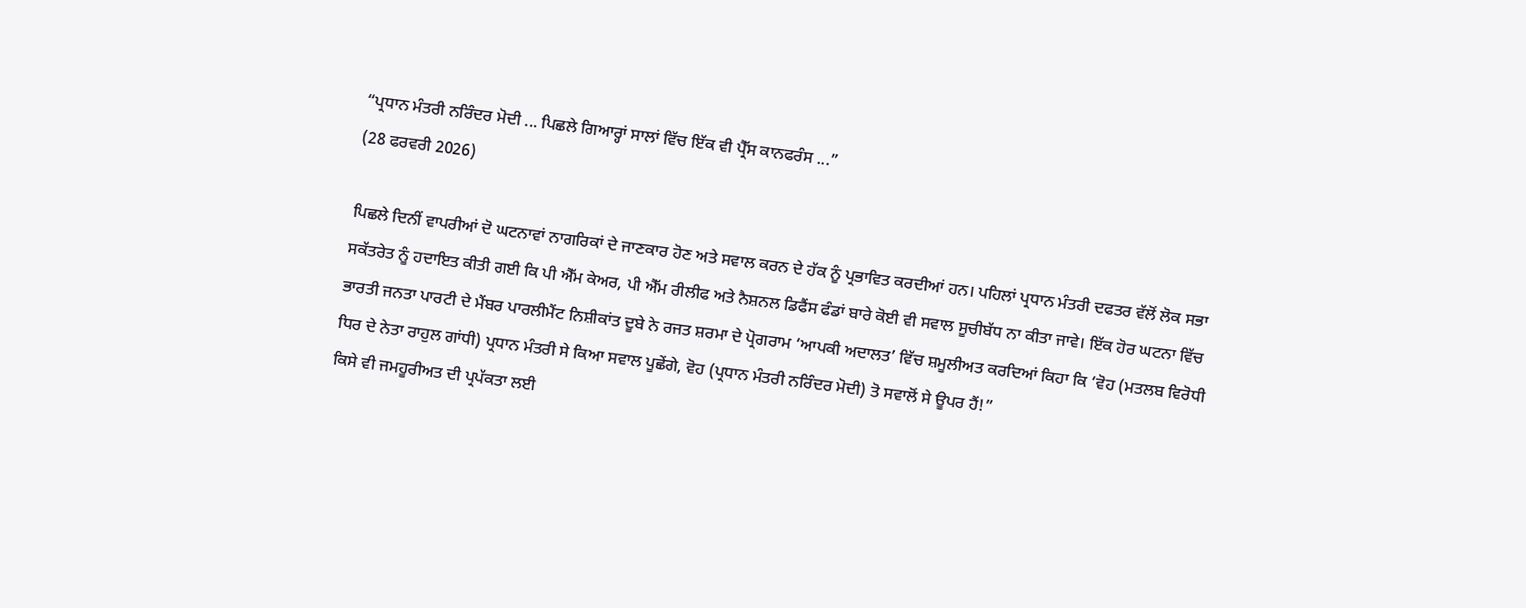“ਪ੍ਰਧਾਨ ਮੰਤਰੀ ਨਰਿੰਦਰ ਮੋਦੀ ... ਪਿਛਲੇ ਗਿਆਰ੍ਹਾਂ ਸਾਲਾਂ ਵਿੱਚ ਇੱਕ ਵੀ ਪ੍ਰੈੱਸ ਕਾਨਫਰੰਸ ...”
(28 ਫਰਵਰੀ 2026)

ਪਿਛਲੇ ਦਿਨੀਂ ਵਾਪਰੀਆਂ ਦੋ ਘਟਨਾਵਾਂ ਨਾਗਰਿਕਾਂ ਦੇ ਜਾਣਕਾਰ ਹੋਣ ਅਤੇ ਸਵਾਲ ਕਰਨ ਦੇ ਹੱਕ ਨੂੰ ਪ੍ਰਭਾਵਿਤ ਕਰਦੀਆਂ ਹਨ। ਪਹਿਲਾਂ ਪ੍ਰਧਾਨ ਮੰਤਰੀ ਦਫਤਰ ਵੱਲੋਂ ਲੋਕ ਸਭਾ ਸਕੱਤਰੇਤ ਨੂੰ ਹਦਾਇਤ ਕੀਤੀ ਗਈ ਕਿ ਪੀ ਐੱਮ ਕੇਅਰ, ਪੀ ਐੱਮ ਰੀਲੀਫ ਅਤੇ ਨੈਸ਼ਨਲ ਡਿਫੈਂਸ ਫੰਡਾਂ ਬਾਰੇ ਕੋਈ ਵੀ ਸਵਾਲ ਸੂਚੀਬੱਧ ਨਾ ਕੀਤਾ ਜਾਵੇ। ਇੱਕ ਹੋਰ ਘਟਨਾ ਵਿੱਚ ਭਾਰਤੀ ਜਨਤਾ ਪਾਰਟੀ ਦੇ ਮੈਂਬਰ ਪਾਰਲੀਮੈਂਟ ਨਿਸ਼ੀਕਾਂਤ ਦੂਬੇ ਨੇ ਰਜਤ ਸ਼ਰਮਾ ਦੇ ਪ੍ਰੋਗਰਾਮ ‘ਆਪਕੀ ਅਦਾਲਤ’ ਵਿੱਚ ਸ਼ਮੂਲੀਅਤ ਕਰਦਿਆਂ ਕਿਹਾ ਕਿ ‘ਵੋਹ (ਮਤਲਬ ਵਿਰੋਧੀ ਧਿਰ ਦੇ ਨੇਤਾ ਰਾਹੁਲ ਗਾਂਧੀ) ਪ੍ਰਧਾਨ ਮੰਤਰੀ ਸੇ ਕਿਆ ਸਵਾਲ ਪੂਛੇਂਗੇ, ਵੋਹ (ਪ੍ਰਧਾਨ ਮੰਤਰੀ ਨਰਿੰਦਰ ਮੋਦੀ) ਤੋ ਸਵਾਲੋਂ ਸੇ ਊਪਰ ਹੈਂ!”
ਕਿਸੇ ਵੀ ਜਮਹੂਰੀਅਤ ਦੀ ਪ੍ਰਪੱਕਤਾ ਲਈ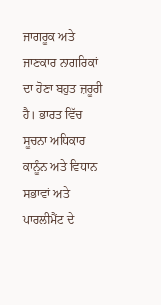ਜਾਗਰੂਕ ਅਤੇ ਜਾਣਕਾਰ ਨਾਗਰਿਕਾਂ ਦਾ ਹੋਣਾ ਬਹੁਤ ਜ਼ਰੂਰੀ ਹੈ। ਭਾਰਤ ਵਿੱਚ ਸੂਚਨਾ ਅਧਿਕਾਰ ਕਾਨੂੰਨ ਅਤੇ ਵਿਧਾਨ ਸਭਾਵਾਂ ਅਤੇ ਪਾਰਲੀਮੈਂਟ ਦੇ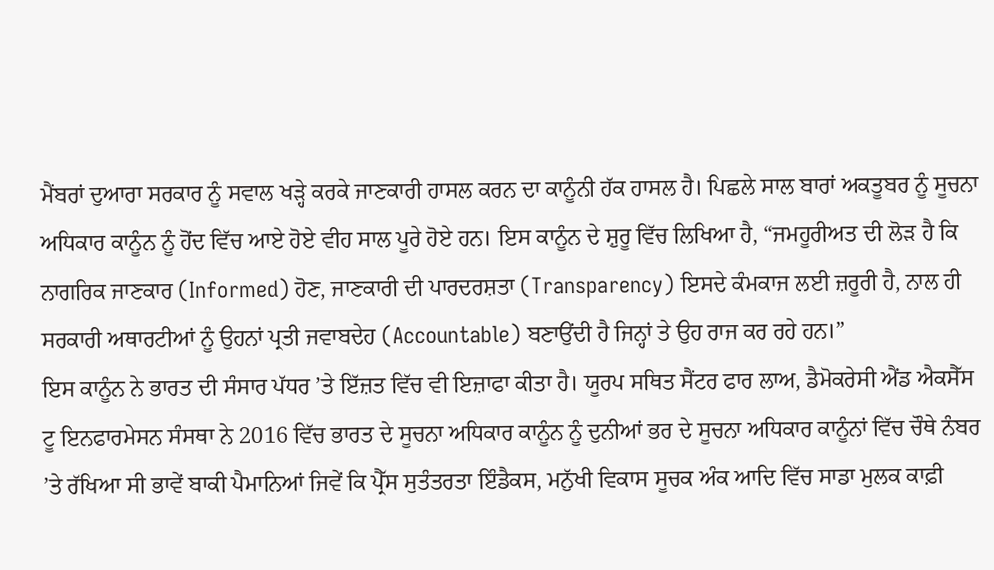ਮੈਂਬਰਾਂ ਦੁਆਰਾ ਸਰਕਾਰ ਨੂੰ ਸਵਾਲ ਖੜ੍ਹੇ ਕਰਕੇ ਜਾਣਕਾਰੀ ਹਾਸਲ ਕਰਨ ਦਾ ਕਾਨੂੰਨੀ ਹੱਕ ਹਾਸਲ ਹੈ। ਪਿਛਲੇ ਸਾਲ ਬਾਰਾਂ ਅਕਤੂਬਰ ਨੂੰ ਸੂਚਨਾ ਅਧਿਕਾਰ ਕਾਨੂੰਨ ਨੂੰ ਹੋਂਦ ਵਿੱਚ ਆਏ ਹੋਏ ਵੀਹ ਸਾਲ ਪੂਰੇ ਹੋਏ ਹਨ। ਇਸ ਕਾਨੂੰਨ ਦੇ ਸ਼ੁਰੂ ਵਿੱਚ ਲਿਖਿਆ ਹੈ, “ਜਮਹੂਰੀਅਤ ਦੀ ਲੋੜ ਹੈ ਕਿ ਨਾਗਰਿਕ ਜਾਣਕਾਰ (Informed) ਹੋਣ, ਜਾਣਕਾਰੀ ਦੀ ਪਾਰਦਰਸ਼ਤਾ (Transparency) ਇਸਦੇ ਕੰਮਕਾਜ ਲਈ ਜ਼ਰੂਰੀ ਹੈ, ਨਾਲ ਹੀ ਸਰਕਾਰੀ ਅਥਾਰਟੀਆਂ ਨੂੰ ਉਹਨਾਂ ਪ੍ਰਤੀ ਜਵਾਬਦੇਹ (Accountable) ਬਣਾਉਂਦੀ ਹੈ ਜਿਨ੍ਹਾਂ ਤੇ ਉਹ ਰਾਜ ਕਰ ਰਹੇ ਹਨ।”
ਇਸ ਕਾਨੂੰਨ ਨੇ ਭਾਰਤ ਦੀ ਸੰਸਾਰ ਪੱਧਰ ’ਤੇ ਇੱਜ਼ਤ ਵਿੱਚ ਵੀ ਇਜ਼ਾਫਾ ਕੀਤਾ ਹੈ। ਯੂਰਪ ਸਥਿਤ ਸੈਂਟਰ ਫਾਰ ਲਾਅ, ਡੈਮੋਕਰੇਸੀ ਐਂਡ ਐਕਸੈੱਸ ਟੂ ਇਨਫਾਰਮੇਸਨ ਸੰਸਥਾ ਨੇ 2016 ਵਿੱਚ ਭਾਰਤ ਦੇ ਸੂਚਨਾ ਅਧਿਕਾਰ ਕਾਨੂੰਨ ਨੂੰ ਦੁਨੀਆਂ ਭਰ ਦੇ ਸੂਚਨਾ ਅਧਿਕਾਰ ਕਾਨੂੰਨਾਂ ਵਿੱਚ ਚੌਥੇ ਨੰਬਰ ’ਤੇ ਰੱਖਿਆ ਸੀ ਭਾਵੇਂ ਬਾਕੀ ਪੈਮਾਨਿਆਂ ਜਿਵੇਂ ਕਿ ਪ੍ਰੈੱਸ ਸੁਤੰਤਰਤਾ ਇੰਡੈਕਸ, ਮਨੁੱਖੀ ਵਿਕਾਸ ਸੂਚਕ ਅੰਕ ਆਦਿ ਵਿੱਚ ਸਾਡਾ ਮੁਲਕ ਕਾਫ਼ੀ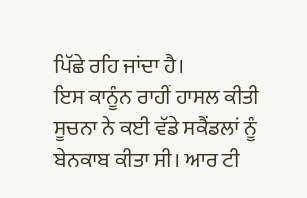ਪਿੱਛੇ ਰਹਿ ਜਾਂਦਾ ਹੈ।
ਇਸ ਕਾਨੂੰਨ ਰਾਹੀਂ ਹਾਸਲ ਕੀਤੀ ਸੂਚਨਾ ਨੇ ਕਈ ਵੱਡੇ ਸਕੈਂਡਲਾਂ ਨੂੰ ਬੇਨਕਾਬ ਕੀਤਾ ਸੀ। ਆਰ ਟੀ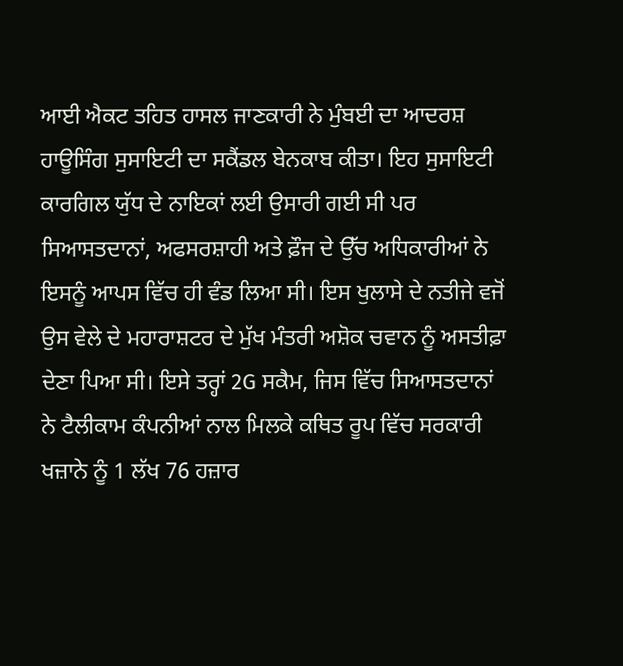ਆਈ ਐਕਟ ਤਹਿਤ ਹਾਸਲ ਜਾਣਕਾਰੀ ਨੇ ਮੁੰਬਈ ਦਾ ਆਦਰਸ਼ ਹਾਊਸਿੰਗ ਸੁਸਾਇਟੀ ਦਾ ਸਕੈਂਡਲ ਬੇਨਕਾਬ ਕੀਤਾ। ਇਹ ਸੁਸਾਇਟੀ ਕਾਰਗਿਲ ਯੁੱਧ ਦੇ ਨਾਇਕਾਂ ਲਈ ਉਸਾਰੀ ਗਈ ਸੀ ਪਰ ਸਿਆਸਤਦਾਨਾਂ, ਅਫਸਰਸ਼ਾਹੀ ਅਤੇ ਫ਼ੌਜ ਦੇ ਉੱਚ ਅਧਿਕਾਰੀਆਂ ਨੇ ਇਸਨੂੰ ਆਪਸ ਵਿੱਚ ਹੀ ਵੰਡ ਲਿਆ ਸੀ। ਇਸ ਖੁਲਾਸੇ ਦੇ ਨਤੀਜੇ ਵਜੋਂ ਉਸ ਵੇਲੇ ਦੇ ਮਹਾਰਾਸ਼ਟਰ ਦੇ ਮੁੱਖ ਮੰਤਰੀ ਅਸ਼ੋਕ ਚਵਾਨ ਨੂੰ ਅਸਤੀਫ਼ਾ ਦੇਣਾ ਪਿਆ ਸੀ। ਇਸੇ ਤਰ੍ਹਾਂ 2G ਸਕੈਮ, ਜਿਸ ਵਿੱਚ ਸਿਆਸਤਦਾਨਾਂ ਨੇ ਟੈਲੀਕਾਮ ਕੰਪਨੀਆਂ ਨਾਲ ਮਿਲਕੇ ਕਥਿਤ ਰੂਪ ਵਿੱਚ ਸਰਕਾਰੀ ਖਜ਼ਾਨੇ ਨੂੰ 1 ਲੱਖ 76 ਹਜ਼ਾਰ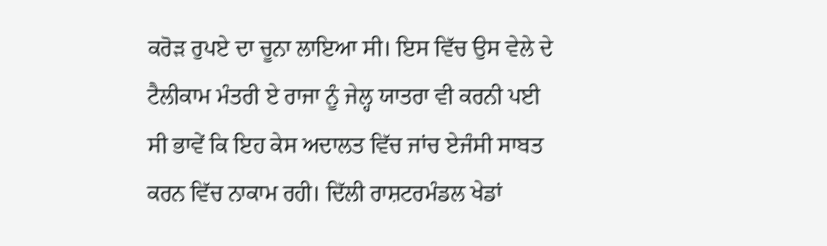ਕਰੋੜ ਰੁਪਏ ਦਾ ਚੂਨਾ ਲਾਇਆ ਸੀ। ਇਸ ਵਿੱਚ ਉਸ ਵੇਲੇ ਦੇ ਟੈਲੀਕਾਮ ਮੰਤਰੀ ਏ ਰਾਜਾ ਨੂੰ ਜੇਲ੍ਹ ਯਾਤਰਾ ਵੀ ਕਰਨੀ ਪਈ ਸੀ ਭਾਵੇਂ ਕਿ ਇਹ ਕੇਸ ਅਦਾਲਤ ਵਿੱਚ ਜਾਂਚ ਏਜੰਸੀ ਸਾਬਤ ਕਰਨ ਵਿੱਚ ਨਾਕਾਮ ਰਹੀ। ਦਿੱਲੀ ਰਾਸ਼ਟਰਮੰਡਲ ਖੇਡਾਂ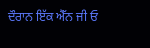ਦੌਰਾਨ ਇੱਕ ਐੱਨ ਜੀ ਓ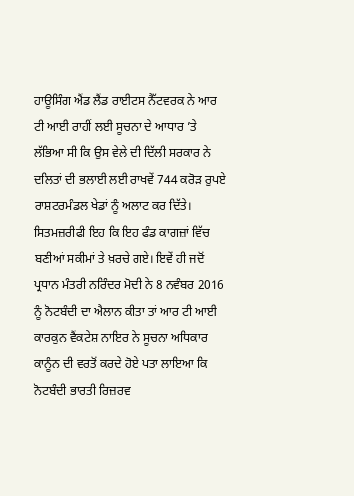ਹਾਊਸਿੰਗ ਐਂਡ ਲੈਂਡ ਰਾਈਟਸ ਨੈੱਟਵਰਕ ਨੇ ਆਰ ਟੀ ਆਈ ਰਾਹੀਂ ਲਈ ਸੂਚਨਾ ਦੇ ਆਧਾਰ ’ਤੇ ਲੱਭਿਆ ਸੀ ਕਿ ਉਸ ਵੇਲੇ ਦੀ ਦਿੱਲੀ ਸਰਕਾਰ ਨੇ ਦਲਿਤਾਂ ਦੀ ਭਲਾਈ ਲਈ ਰਾਖਵੇਂ 744 ਕਰੋੜ ਰੁਪਏ ਰਾਸ਼ਟਰਮੰਡਲ ਖੇਡਾਂ ਨੂੰ ਅਲਾਟ ਕਰ ਦਿੱਤੇ। ਸਿਤਮਜ਼ਰੀਫੀ ਇਹ ਕਿ ਇਹ ਫੰਡ ਕਾਗਜ਼ਾਂ ਵਿੱਚ ਬਣੀਆਂ ਸਕੀਮਾਂ ਤੇ ਖ਼ਰਚੇ ਗਏ। ਇਵੇਂ ਹੀ ਜਦੋਂ ਪ੍ਰਧਾਨ ਮੰਤਰੀ ਨਰਿੰਦਰ ਮੋਦੀ ਨੇ 8 ਨਵੰਬਰ 2016 ਨੂੰ ਨੋਟਬੰਦੀ ਦਾ ਐਲਾਨ ਕੀਤਾ ਤਾਂ ਆਰ ਟੀ ਆਈ ਕਾਰਕੁਨ ਵੈਂਕਟੇਸ਼ ਨਾਇਰ ਨੇ ਸੂਚਨਾ ਅਧਿਕਾਰ ਕਾਨੂੰਨ ਦੀ ਵਰਤੋਂ ਕਰਦੇ ਹੋਏ ਪਤਾ ਲਾਇਆ ਕਿ ਨੋਟਬੰਦੀ ਭਾਰਤੀ ਰਿਜ਼ਰਵ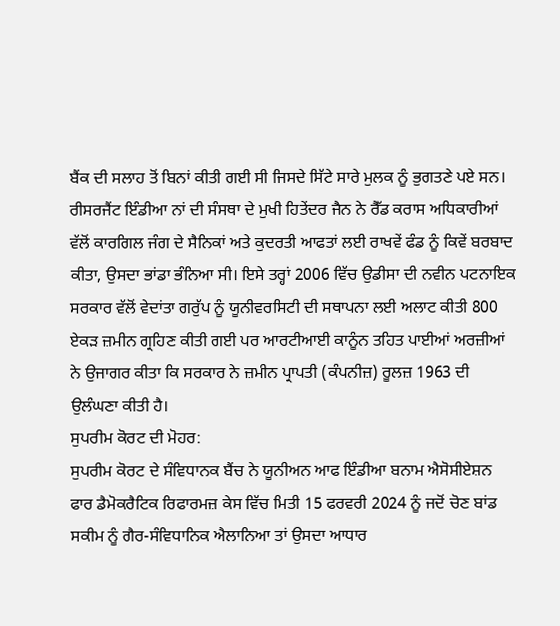ਬੈਂਕ ਦੀ ਸਲਾਹ ਤੋਂ ਬਿਨਾਂ ਕੀਤੀ ਗਈ ਸੀ ਜਿਸਦੇ ਸਿੱਟੇ ਸਾਰੇ ਮੁਲਕ ਨੂੰ ਭੁਗਤਣੇ ਪਏ ਸਨ। ਰੀਸਰਜੈਂਟ ਇੰਡੀਆ ਨਾਂ ਦੀ ਸੰਸਥਾ ਦੇ ਮੁਖੀ ਹਿਤੇਂਦਰ ਜੈਨ ਨੇ ਰੈੱਡ ਕਰਾਸ ਅਧਿਕਾਰੀਆਂ ਵੱਲੋਂ ਕਾਰਗਿਲ ਜੰਗ ਦੇ ਸੈਨਿਕਾਂ ਅਤੇ ਕੁਦਰਤੀ ਆਫਤਾਂ ਲਈ ਰਾਖਵੇਂ ਫੰਡ ਨੂੰ ਕਿਵੇਂ ਬਰਬਾਦ ਕੀਤਾ, ਉਸਦਾ ਭਾਂਡਾ ਭੰਨਿਆ ਸੀ। ਇਸੇ ਤਰ੍ਹਾਂ 2006 ਵਿੱਚ ਉਡੀਸਾ ਦੀ ਨਵੀਨ ਪਟਨਾਇਕ ਸਰਕਾਰ ਵੱਲੋਂ ਵੇਦਾਂਤਾ ਗਰੁੱਪ ਨੂੰ ਯੂਨੀਵਰਸਿਟੀ ਦੀ ਸਥਾਪਨਾ ਲਈ ਅਲਾਟ ਕੀਤੀ 800 ਏਕੜ ਜ਼ਮੀਨ ਗ੍ਰਹਿਣ ਕੀਤੀ ਗਈ ਪਰ ਆਰਟੀਆਈ ਕਾਨੂੰਨ ਤਹਿਤ ਪਾਈਆਂ ਅਰਜ਼ੀਆਂ ਨੇ ਉਜਾਗਰ ਕੀਤਾ ਕਿ ਸਰਕਾਰ ਨੇ ਜ਼ਮੀਨ ਪ੍ਰਾਪਤੀ (ਕੰਪਨੀਜ਼) ਰੂਲਜ਼ 1963 ਦੀ ਉਲੰਘਣਾ ਕੀਤੀ ਹੈ।
ਸੁਪਰੀਮ ਕੋਰਟ ਦੀ ਮੋਹਰ:
ਸੁਪਰੀਮ ਕੋਰਟ ਦੇ ਸੰਵਿਧਾਨਕ ਬੈਂਚ ਨੇ ਯੂਨੀਅਨ ਆਫ ਇੰਡੀਆ ਬਨਾਮ ਐਸੋਸੀਏਸ਼ਨ ਫਾਰ ਡੈਮੋਕਰੈਟਿਕ ਰਿਫਾਰਮਜ਼ ਕੇਸ ਵਿੱਚ ਮਿਤੀ 15 ਫਰਵਰੀ 2024 ਨੂੰ ਜਦੋਂ ਚੋਣ ਬਾਂਡ ਸਕੀਮ ਨੂੰ ਗੈਰ-ਸੰਵਿਧਾਨਿਕ ਐਲਾਨਿਆ ਤਾਂ ਉਸਦਾ ਆਧਾਰ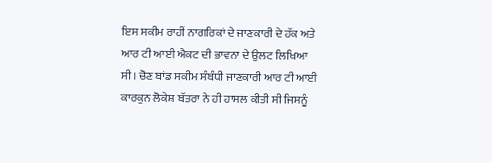ਇਸ ਸਕੀਮ ਰਾਹੀਂ ਨਾਗਰਿਕਾਂ ਦੇ ਜਾਣਕਾਰੀ ਦੇ ਹੱਕ ਅਤੇ ਆਰ ਟੀ ਆਈ ਐਕਟ ਦੀ ਭਾਵਨਾ ਦੇ ਉਲਟ ਲਿਖਿਆ ਸੀ। ਚੋਣ ਬਾਂਡ ਸਕੀਮ ਸੰਬੰਧੀ ਜਾਣਕਾਰੀ ਆਰ ਟੀ ਆਈ ਕਾਰਕੁਨ ਲੋਕੇਸ਼ ਬੱਤਰਾ ਨੇ ਹੀ ਹਾਸਲ ਕੀਤੀ ਸੀ ਜਿਸਨੂੰ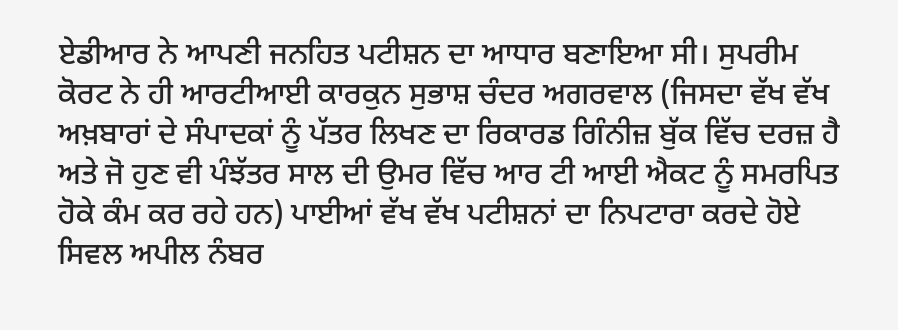ਏਡੀਆਰ ਨੇ ਆਪਣੀ ਜਨਹਿਤ ਪਟੀਸ਼ਨ ਦਾ ਆਧਾਰ ਬਣਾਇਆ ਸੀ। ਸੁਪਰੀਮ ਕੋਰਟ ਨੇ ਹੀ ਆਰਟੀਆਈ ਕਾਰਕੁਨ ਸੁਭਾਸ਼ ਚੰਦਰ ਅਗਰਵਾਲ (ਜਿਸਦਾ ਵੱਖ ਵੱਖ ਅਖ਼ਬਾਰਾਂ ਦੇ ਸੰਪਾਦਕਾਂ ਨੂੰ ਪੱਤਰ ਲਿਖਣ ਦਾ ਰਿਕਾਰਡ ਗਿੰਨੀਜ਼ ਬੁੱਕ ਵਿੱਚ ਦਰਜ਼ ਹੈ ਅਤੇ ਜੋ ਹੁਣ ਵੀ ਪੰਝੱਤਰ ਸਾਲ ਦੀ ਉਮਰ ਵਿੱਚ ਆਰ ਟੀ ਆਈ ਐਕਟ ਨੂੰ ਸਮਰਪਿਤ ਹੋਕੇ ਕੰਮ ਕਰ ਰਹੇ ਹਨ) ਪਾਈਆਂ ਵੱਖ ਵੱਖ ਪਟੀਸ਼ਨਾਂ ਦਾ ਨਿਪਟਾਰਾ ਕਰਦੇ ਹੋਏ ਸਿਵਲ ਅਪੀਲ ਨੰਬਰ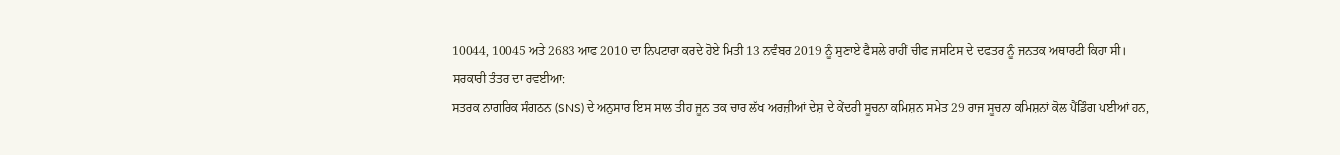10044, 10045 ਅਤੇ 2683 ਆਫ 2010 ਦਾ ਨਿਪਟਾਰਾ ਕਰਦੇ ਹੋਏ ਮਿਤੀ 13 ਨਵੰਬਰ 2019 ਨੂੰ ਸੁਣਾਏ ਫੈਸਲੇ ਰਾਹੀਂ ਚੀਫ ਜਸਟਿਸ ਦੇ ਦਫਤਰ ਨੂੰ ਜਨਤਕ ਅਥਾਰਟੀ ਕਿਹਾ ਸੀ।
ਸਰਕਾਰੀ ਤੰਤਰ ਦਾ ਰਵਈਆ:
ਸਤਰਕ ਨਾਗਰਿਕ ਸੰਗਠਨ (SNS) ਦੇ ਅਨੁਸਾਰ ਇਸ ਸਾਲ ਤੀਹ ਜੂਨ ਤਕ ਚਾਰ ਲੱਖ ਅਰਜ਼ੀਆਂ ਦੇਸ਼ ਦੇ ਕੇਂਦਰੀ ਸੂਚਨਾ ਕਮਿਸ਼ਨ ਸਮੇਤ 29 ਰਾਜ ਸੂਚਨਾ ਕਮਿਸ਼ਨਾਂ ਕੋਲ ਪੈਂਡਿੰਗ ਪਈਆਂ ਹਨ,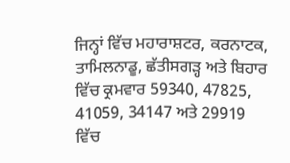ਜਿਨ੍ਹਾਂ ਵਿੱਚ ਮਹਾਰਾਸ਼ਟਰ, ਕਰਨਾਟਕ, ਤਾਮਿਲਨਾਡੂ, ਛੱਤੀਸਗੜ੍ਹ ਅਤੇ ਬਿਹਾਰ ਵਿੱਚ ਕ੍ਰਮਵਾਰ 59340, 47825, 41059, 34147 ਅਤੇ 29919 ਵਿੱਚ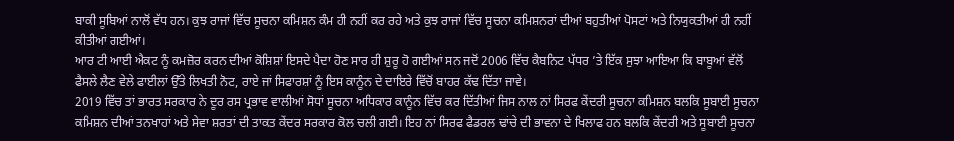ਬਾਕੀ ਸੂਬਿਆਂ ਨਾਲੋਂ ਵੱਧ ਹਨ। ਕੁਝ ਰਾਜਾਂ ਵਿੱਚ ਸੂਚਨਾ ਕਮਿਸ਼ਨ ਕੰਮ ਹੀ ਨਹੀਂ ਕਰ ਰਹੇ ਅਤੇ ਕੁਝ ਰਾਜਾਂ ਵਿੱਚ ਸੂਚਨਾ ਕਮਿਸ਼ਨਰਾਂ ਦੀਆਂ ਬਹੁਤੀਆਂ ਪੋਸਟਾਂ ਅਤੇ ਨਿਯੁਕਤੀਆਂ ਹੀ ਨਹੀਂ ਕੀਤੀਆਂ ਗਈਆਂ।
ਆਰ ਟੀ ਆਈ ਐਕਟ ਨੂੰ ਕਮਜ਼ੋਰ ਕਰਨ ਦੀਆਂ ਕੋਸ਼ਿਸ਼ਾਂ ਇਸਦੇ ਪੈਦਾ ਹੋਣ ਸਾਰ ਹੀ ਸ਼ੁਰੂ ਹੋ ਗਈਆਂ ਸਨ ਜਦੋਂ 2006 ਵਿੱਚ ਕੈਬਨਿਟ ਪੱਧਰ ’ਤੇ ਇੱਕ ਸੁਝਾ ਆਇਆ ਕਿ ਬਾਬੂਆਂ ਵੱਲੋਂ ਫੈਸਲੇ ਲੈਣ ਵੇਲੇ ਫਾਈਲਾਂ ਉੱਤੇ ਲਿਖਤੀ ਨੋਟ, ਰਾਏ ਜਾਂ ਸਿਫਾਰਸ਼ਾਂ ਨੂੰ ਇਸ ਕਾਨੂੰਨ ਦੇ ਦਾਇਰੇ ਵਿੱਚੋਂ ਬਾਹਰ ਕੱਢ ਦਿੱਤਾ ਜਾਵੇ।
2019 ਵਿੱਚ ਤਾਂ ਭਾਰਤ ਸਰਕਾਰ ਨੇ ਦੂਰ ਰਸ ਪ੍ਰਭਾਵ ਵਾਲੀਆਂ ਸੋਧਾਂ ਸੂਚਨਾ ਅਧਿਕਾਰ ਕਾਨੂੰਨ ਵਿੱਚ ਕਰ ਦਿੱਤੀਆਂ ਜਿਸ ਨਾਲ ਨਾਂ ਸਿਰਫ ਕੇਂਦਰੀ ਸੂਚਨਾ ਕਮਿਸ਼ਨ ਬਲਕਿ ਸੂਬਾਈ ਸੂਚਨਾ ਕਮਿਸ਼ਨ ਦੀਆਂ ਤਨਖਾਹਾਂ ਅਤੇ ਸੇਵਾ ਸ਼ਰਤਾਂ ਦੀ ਤਾਕਤ ਕੇਂਦਰ ਸਰਕਾਰ ਕੋਲ ਚਲੀ ਗਈ। ਇਹ ਨਾਂ ਸਿਰਫ ਫੈਡਰਲ ਢਾਂਚੇ ਦੀ ਭਾਵਨਾ ਦੇ ਖਿਲਾਫ ਹਨ ਬਲਕਿ ਕੇਂਦਰੀ ਅਤੇ ਸੂਬਾਈ ਸੂਚਨਾ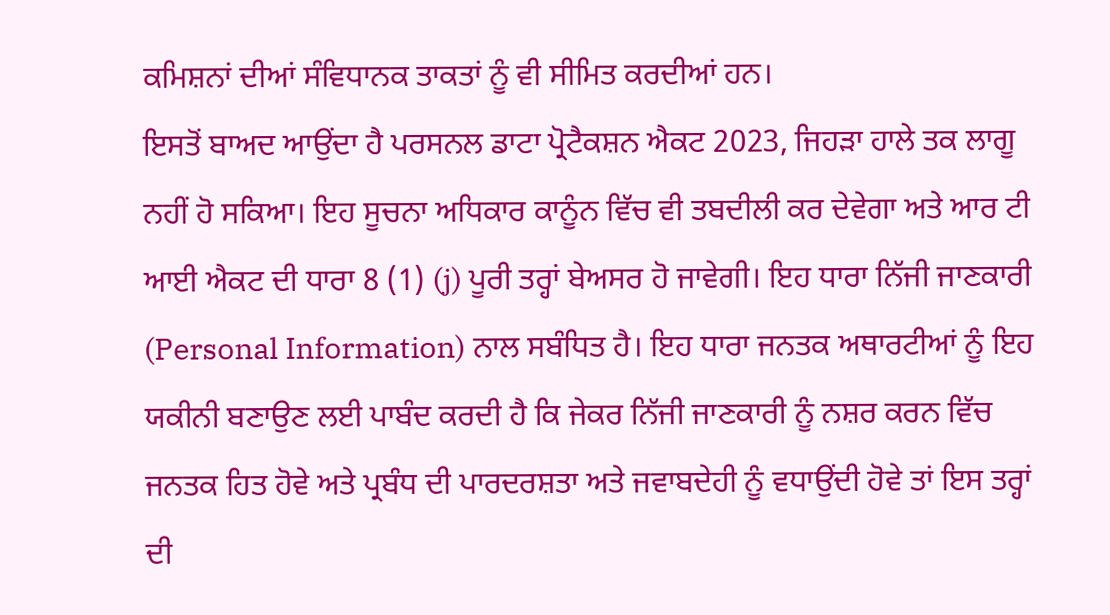ਕਮਿਸ਼ਨਾਂ ਦੀਆਂ ਸੰਵਿਧਾਨਕ ਤਾਕਤਾਂ ਨੂੰ ਵੀ ਸੀਮਿਤ ਕਰਦੀਆਂ ਹਨ।
ਇਸਤੋਂ ਬਾਅਦ ਆਉਂਦਾ ਹੈ ਪਰਸਨਲ ਡਾਟਾ ਪ੍ਰੋਟੈਕਸ਼ਨ ਐਕਟ 2023, ਜਿਹੜਾ ਹਾਲੇ ਤਕ ਲਾਗੂ ਨਹੀਂ ਹੋ ਸਕਿਆ। ਇਹ ਸੂਚਨਾ ਅਧਿਕਾਰ ਕਾਨੂੰਨ ਵਿੱਚ ਵੀ ਤਬਦੀਲੀ ਕਰ ਦੇਵੇਗਾ ਅਤੇ ਆਰ ਟੀ ਆਈ ਐਕਟ ਦੀ ਧਾਰਾ 8 (1) (j) ਪੂਰੀ ਤਰ੍ਹਾਂ ਬੇਅਸਰ ਹੋ ਜਾਵੇਗੀ। ਇਹ ਧਾਰਾ ਨਿੱਜੀ ਜਾਣਕਾਰੀ (Personal Information) ਨਾਲ ਸਬੰਧਿਤ ਹੈ। ਇਹ ਧਾਰਾ ਜਨਤਕ ਅਥਾਰਟੀਆਂ ਨੂੰ ਇਹ ਯਕੀਨੀ ਬਣਾਉਣ ਲਈ ਪਾਬੰਦ ਕਰਦੀ ਹੈ ਕਿ ਜੇਕਰ ਨਿੱਜੀ ਜਾਣਕਾਰੀ ਨੂੰ ਨਸ਼ਰ ਕਰਨ ਵਿੱਚ ਜਨਤਕ ਹਿਤ ਹੋਵੇ ਅਤੇ ਪ੍ਰਬੰਧ ਦੀ ਪਾਰਦਰਸ਼ਤਾ ਅਤੇ ਜਵਾਬਦੇਹੀ ਨੂੰ ਵਧਾਉਂਦੀ ਹੋਵੇ ਤਾਂ ਇਸ ਤਰ੍ਹਾਂ ਦੀ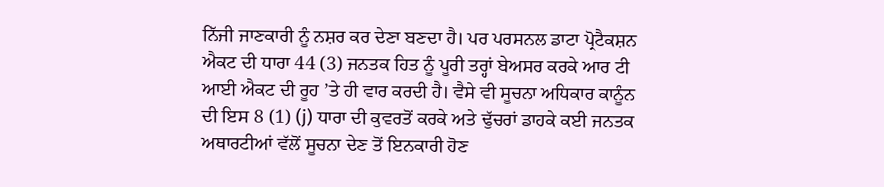ਨਿੱਜੀ ਜਾਣਕਾਰੀ ਨੂੰ ਨਸ਼ਰ ਕਰ ਦੇਣਾ ਬਣਦਾ ਹੈ। ਪਰ ਪਰਸਨਲ ਡਾਟਾ ਪ੍ਰੋਟੈਕਸ਼ਨ ਐਕਟ ਦੀ ਧਾਰਾ 44 (3) ਜਨਤਕ ਹਿਤ ਨੂੰ ਪੂਰੀ ਤਰ੍ਹਾਂ ਬੇਅਸਰ ਕਰਕੇ ਆਰ ਟੀ ਆਈ ਐਕਟ ਦੀ ਰੂਹ ’ਤੇ ਹੀ ਵਾਰ ਕਰਦੀ ਹੈ। ਵੈਸੇ ਵੀ ਸੂਚਨਾ ਅਧਿਕਾਰ ਕਾਨੂੰਨ ਦੀ ਇਸ 8 (1) (j) ਧਾਰਾ ਦੀ ਕੁਵਰਤੋਂ ਕਰਕੇ ਅਤੇ ਢੁੱਚਰਾਂ ਡਾਹਕੇ ਕਈ ਜਨਤਕ ਅਥਾਰਟੀਆਂ ਵੱਲੋਂ ਸੂਚਨਾ ਦੇਣ ਤੋਂ ਇਨਕਾਰੀ ਹੋਣ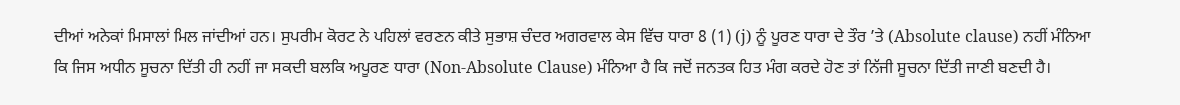ਦੀਆਂ ਅਨੇਕਾਂ ਮਿਸਾਲਾਂ ਮਿਲ ਜਾਂਦੀਆਂ ਹਨ। ਸੁਪਰੀਮ ਕੋਰਟ ਨੇ ਪਹਿਲਾਂ ਵਰਣਨ ਕੀਤੇ ਸੁਭਾਸ਼ ਚੰਦਰ ਅਗਰਵਾਲ ਕੇਸ ਵਿੱਚ ਧਾਰਾ 8 (1) (j) ਨੂੰ ਪੂਰਣ ਧਾਰਾ ਦੇ ਤੌਰ ’ਤੇ (Absolute clause) ਨਹੀਂ ਮੰਨਿਆ ਕਿ ਜਿਸ ਅਧੀਨ ਸੂਚਨਾ ਦਿੱਤੀ ਹੀ ਨਹੀਂ ਜਾ ਸਕਦੀ ਬਲਕਿ ਅਪੂਰਣ ਧਾਰਾ (Non-Absolute Clause) ਮੰਨਿਆ ਹੈ ਕਿ ਜਦੋਂ ਜਨਤਕ ਹਿਤ ਮੰਗ ਕਰਦੇ ਹੋਣ ਤਾਂ ਨਿੱਜੀ ਸੂਚਨਾ ਦਿੱਤੀ ਜਾਣੀ ਬਣਦੀ ਹੈ।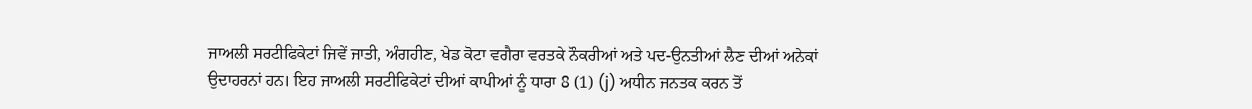ਜਾਅਲੀ ਸਰਟੀਫਿਕੇਟਾਂ ਜਿਵੇਂ ਜਾਤੀ, ਅੰਗਹੀਣ, ਖੇਡ ਕੋਟਾ ਵਗੈਰਾ ਵਰਤਕੇ ਨੌਕਰੀਆਂ ਅਤੇ ਪਦ-ਉਨਤੀਆਂ ਲੈਣ ਦੀਆਂ ਅਨੇਕਾਂ ਉਦਾਹਰਨਾਂ ਹਨ। ਇਹ ਜਾਅਲੀ ਸਰਟੀਫਿਕੇਟਾਂ ਦੀਆਂ ਕਾਪੀਆਂ ਨੂੰ ਧਾਰਾ 8 (1) (j) ਅਧੀਨ ਜਨਤਕ ਕਰਨ ਤੋਂ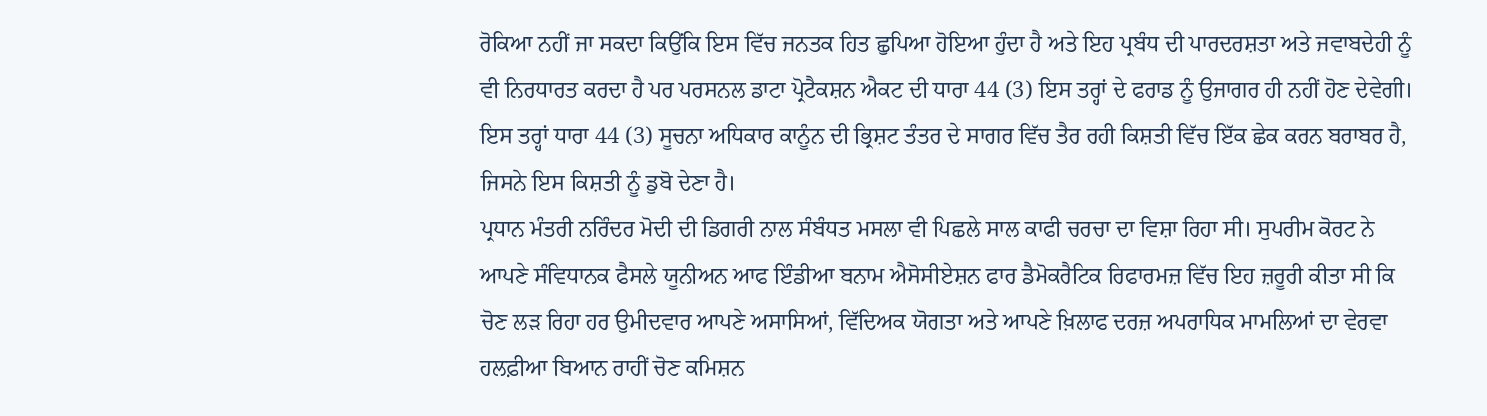ਰੋਕਿਆ ਨਹੀਂ ਜਾ ਸਕਦਾ ਕਿਉਂਕਿ ਇਸ ਵਿੱਚ ਜਨਤਕ ਹਿਤ ਛੁਪਿਆ ਹੋਇਆ ਹੁੰਦਾ ਹੈ ਅਤੇ ਇਹ ਪ੍ਰਬੰਧ ਦੀ ਪਾਰਦਰਸ਼ਤਾ ਅਤੇ ਜਵਾਬਦੇਹੀ ਨੂੰ ਵੀ ਨਿਰਧਾਰਤ ਕਰਦਾ ਹੈ ਪਰ ਪਰਸਨਲ ਡਾਟਾ ਪ੍ਰੋਟੈਕਸ਼ਨ ਐਕਟ ਦੀ ਧਾਰਾ 44 (3) ਇਸ ਤਰ੍ਹਾਂ ਦੇ ਫਰਾਡ ਨੂੰ ਉਜਾਗਰ ਹੀ ਨਹੀਂ ਹੋਣ ਦੇਵੇਗੀ। ਇਸ ਤਰ੍ਹਾਂ ਧਾਰਾ 44 (3) ਸੂਚਨਾ ਅਧਿਕਾਰ ਕਾਨੂੰਨ ਦੀ ਭ੍ਰਿਸ਼ਟ ਤੰਤਰ ਦੇ ਸਾਗਰ ਵਿੱਚ ਤੈਰ ਰਹੀ ਕਿਸ਼ਤੀ ਵਿੱਚ ਇੱਕ ਛੇਕ ਕਰਨ ਬਰਾਬਰ ਹੈ, ਜਿਸਨੇ ਇਸ ਕਿਸ਼ਤੀ ਨੂੰ ਡੁਬੋ ਦੇਣਾ ਹੈ।
ਪ੍ਰਧਾਨ ਮੰਤਰੀ ਨਰਿੰਦਰ ਮੋਦੀ ਦੀ ਡਿਗਰੀ ਨਾਲ ਸੰਬੰਧਤ ਮਸਲਾ ਵੀ ਪਿਛਲੇ ਸਾਲ ਕਾਫੀ ਚਰਚਾ ਦਾ ਵਿਸ਼ਾ ਰਿਹਾ ਸੀ। ਸੁਪਰੀਮ ਕੋਰਟ ਨੇ ਆਪਣੇ ਸੰਵਿਧਾਨਕ ਫੈਸਲੇ ਯੂਨੀਅਨ ਆਫ ਇੰਡੀਆ ਬਨਾਮ ਐਸੋਸੀਏਸ਼ਨ ਫਾਰ ਡੈਮੋਕਰੈਟਿਕ ਰਿਫਾਰਮਜ਼ ਵਿੱਚ ਇਹ ਜ਼ਰੂਰੀ ਕੀਤਾ ਸੀ ਕਿ ਚੋਣ ਲੜ ਰਿਹਾ ਹਰ ਉਮੀਦਵਾਰ ਆਪਣੇ ਅਸਾਸਿਆਂ, ਵਿੱਦਿਅਕ ਯੋਗਤਾ ਅਤੇ ਆਪਣੇ ਖ਼ਿਲਾਫ ਦਰਜ਼ ਅਪਰਾਧਿਕ ਮਾਮਲਿਆਂ ਦਾ ਵੇਰਵਾ ਹਲਫ਼ੀਆ ਬਿਆਨ ਰਾਹੀਂ ਚੋਣ ਕਮਿਸ਼ਨ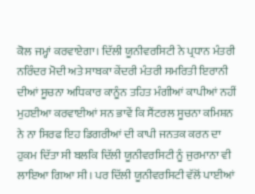ਕੋਲ ਜਮ੍ਹਾਂ ਕਰਵਾਏਗਾ। ਦਿੱਲੀ ਯੂਨੀਵਰਸਿਟੀ ਨੇ ਪ੍ਰਧਾਨ ਮੰਤਰੀ ਨਰਿੰਦਰ ਮੋਦੀ ਅਤੇ ਸਾਬਕਾ ਕੇਂਦਰੀ ਮੰਤਰੀ ਸਮਰਿਤੀ ਇਰਾਨੀ ਦੀਆਂ ਸੂਚਨਾ ਅਧਿਕਾਰ ਕਾਨੂੰਨ ਤਹਿਤ ਮੰਗੀਆਂ ਕਾਪੀਆਂ ਨਹੀਂ ਮੁਹਈਆ ਕਰਵਾਈਆਂ ਸਨ ਭਾਵੇਂ ਕਿ ਸੈਂਟਰਲ ਸੂਚਨਾ ਕਮਿਸ਼ਨ ਨੇ ਨਾ ਸਿਰਫ ਇਹ ਡਿਗਰੀਆਂ ਦੀ ਕਾਪੀ ਜਨਤਕ ਕਰਨ ਦਾ ਹੁਕਮ ਦਿੱਤਾ ਸੀ ਬਲਕਿ ਦਿੱਲੀ ਯੂਨੀਵਰਸਿਟੀ ਨੂੰ ਜੁਰਮਾਨਾ ਵੀ ਲਾਇਆ ਗਿਆ ਸੀ। ਪਰ ਦਿੱਲੀ ਯੂਨੀਵਰਸਿਟੀ ਵੱਲੋਂ ਪਾਈਆਂ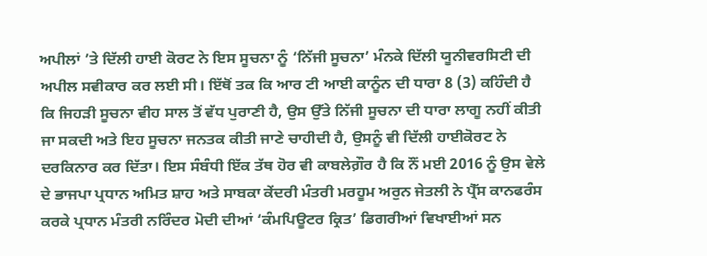ਅਪੀਲਾਂ ’ਤੇ ਦਿੱਲੀ ਹਾਈ ਕੋਰਟ ਨੇ ਇਸ ਸੂਚਨਾ ਨੂੰ ‘ਨਿੱਜੀ ਸੂਚਨਾ’ ਮੰਨਕੇ ਦਿੱਲੀ ਯੂਨੀਵਰਸਿਟੀ ਦੀ ਅਪੀਲ ਸਵੀਕਾਰ ਕਰ ਲਈ ਸੀ। ਇੱਥੋਂ ਤਕ ਕਿ ਆਰ ਟੀ ਆਈ ਕਾਨੂੰਨ ਦੀ ਧਾਰਾ 8 (3) ਕਹਿੰਦੀ ਹੈ ਕਿ ਜਿਹੜੀ ਸੂਚਨਾ ਵੀਹ ਸਾਲ ਤੋਂ ਵੱਧ ਪੁਰਾਣੀ ਹੈ, ਉਸ ਉੱਤੇ ਨਿੱਜੀ ਸੂਚਨਾ ਦੀ ਧਾਰਾ ਲਾਗੂ ਨਹੀਂ ਕੀਤੀ ਜਾ ਸਕਦੀ ਅਤੇ ਇਹ ਸੂਚਨਾ ਜਨਤਕ ਕੀਤੀ ਜਾਣੇ ਚਾਹੀਦੀ ਹੈ, ਉਸਨੂੰ ਵੀ ਦਿੱਲੀ ਹਾਈਕੋਰਟ ਨੇ ਦਰਕਿਨਾਰ ਕਰ ਦਿੱਤਾ। ਇਸ ਸੰਬੰਧੀ ਇੱਕ ਤੱਥ ਹੋਰ ਵੀ ਕਾਬਲੇਗ਼ੌਰ ਹੈ ਕਿ ਨੌਂ ਮਈ 2016 ਨੂੰ ਉਸ ਵੇਲੇ ਦੇ ਭਾਜਪਾ ਪ੍ਰਧਾਨ ਅਮਿਤ ਸ਼ਾਹ ਅਤੇ ਸਾਬਕਾ ਕੇਂਦਰੀ ਮੰਤਰੀ ਮਰਹੂਮ ਅਰੁਨ ਜੇਤਲੀ ਨੇ ਪ੍ਰੈੱਸ ਕਾਨਫਰੰਸ ਕਰਕੇ ਪ੍ਰਧਾਨ ਮੰਤਰੀ ਨਰਿੰਦਰ ਮੋਦੀ ਦੀਆਂ ‘ਕੰਮਪਿਊਟਰ ਕ੍ਰਿਤ’ ਡਿਗਰੀਆਂ ਵਿਖਾਈਆਂ ਸਨ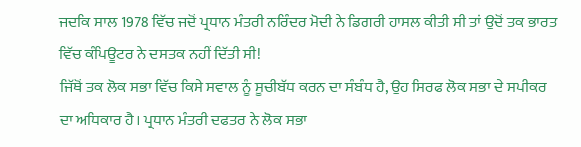ਜਦਕਿ ਸਾਲ 1978 ਵਿੱਚ ਜਦੋਂ ਪ੍ਰਧਾਨ ਮੰਤਰੀ ਨਰਿੰਦਰ ਮੋਦੀ ਨੇ ਡਿਗਰੀ ਹਾਸਲ ਕੀਤੀ ਸੀ ਤਾਂ ਉਦੋਂ ਤਕ ਭਾਰਤ ਵਿੱਚ ਕੰਪਿਊਟਰ ਨੇ ਦਸਤਕ ਨਹੀਂ ਦਿੱਤੀ ਸੀ!
ਜਿੱਥੋਂ ਤਕ ਲੋਕ ਸਭਾ ਵਿੱਚ ਕਿਸੇ ਸਵਾਲ ਨੂੰ ਸੂਚੀਬੱਧ ਕਰਨ ਦਾ ਸੰਬੰਧ ਹੈ, ਉਹ ਸਿਰਫ ਲੋਕ ਸਭਾ ਦੇ ਸਪੀਕਰ ਦਾ ਅਧਿਕਾਰ ਹੈ। ਪ੍ਰਧਾਨ ਮੰਤਰੀ ਦਫਤਰ ਨੇ ਲੋਕ ਸਭਾ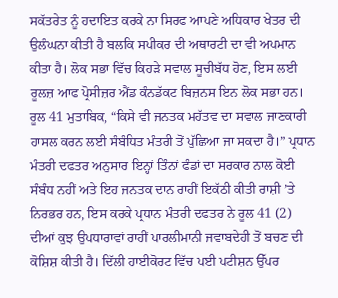ਸਕੱਤਰੇਤ ਨੂੰ ਹਦਾਇਤ ਕਰਕੇ ਨਾ ਸਿਰਫ ਆਪਣੇ ਅਧਿਕਾਰ ਖੇਤਰ ਦੀ ਉਲੰਘਨਾ ਕੀਤੀ ਹੈ ਬਲਕਿ ਸਪੀਕਰ ਦੀ ਅਥਾਰਟੀ ਦਾ ਵੀ ਅਪਮਾਨ ਕੀਤਾ ਹੈ। ਲੋਕ ਸਭਾ ਵਿੱਚ ਕਿਹੜੇ ਸਵਾਲ ਸੂਚੀਬੱਧ ਹੋਣ, ਇਸ ਲਈ ਰੂਲਜ਼ ਆਫ ਪ੍ਰੋਸੀਜ਼ਰ ਐਂਡ ਕੰਨਡੱਕਟ ਬਿਜ਼ਨਸ ਇਨ ਲੋਕ ਸਭਾ ਹਨ। ਰੂਲ 41 ਮੁਤਾਬਿਕ, “ਕਿਸੇ ਵੀ ਜਨਤਕ ਮਹੱਤਵ ਦਾ ਸਵਾਲ ਜਾਣਕਾਰੀ ਹਾਸਲ ਕਰਨ ਲਈ ਸੰਬੰਧਿਤ ਮੰਤਰੀ ਤੋਂ ਪੁੱਛਿਆ ਜਾ ਸਕਦਾ ਹੈ।” ਪ੍ਰਧਾਨ ਮੰਤਰੀ ਦਫਤਰ ਅਨੁਸਾਰ ਇਨ੍ਹਾਂ ਤਿੰਨਾਂ ਫੰਡਾਂ ਦਾ ਸਰਕਾਰ ਨਾਲ ਕੋਈ ਸੰਬੰਧ ਨਹੀਂ ਅਤੇ ਇਹ ਜਨਤਕ ਦਾਨ ਰਾਹੀਂ ਇਕੱਠੀ ਕੀਤੀ ਰਾਸ਼ੀ ’ਤੇ ਨਿਰਭਰ ਹਨ, ਇਸ ਕਰਕੇ ਪ੍ਰਧਾਨ ਮੰਤਰੀ ਦਫਤਰ ਨੇ ਰੂਲ 41 (2) ਦੀਆਂ ਕੁਝ ਉਪਧਾਰਾਵਾਂ ਰਾਹੀਂ ਪਾਰਲੀਮਾਨੀ ਜਵਾਬਦੇਹੀ ਤੋਂ ਬਚਣ ਦੀ ਕੋਸ਼ਿਸ਼ ਕੀਤੀ ਹੈ। ਦਿੱਲੀ ਹਾਈਕੋਰਟ ਵਿੱਚ ਪਈ ਪਟੀਸ਼ਨ ਉੱਪਰ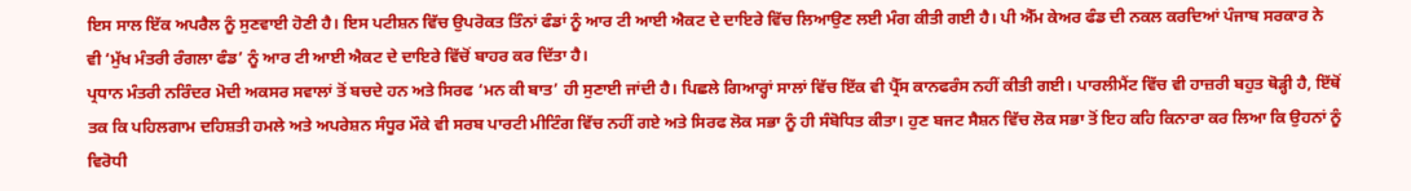ਇਸ ਸਾਲ ਇੱਕ ਅਪਰੈਲ ਨੂੰ ਸੁਣਵਾਈ ਹੋਣੀ ਹੈ। ਇਸ ਪਟੀਸ਼ਨ ਵਿੱਚ ਉਪਰੋਕਤ ਤਿੰਨਾਂ ਫੰਡਾਂ ਨੂੰ ਆਰ ਟੀ ਆਈ ਐਕਟ ਦੇ ਦਾਇਰੇ ਵਿੱਚ ਲਿਆਉਣ ਲਈ ਮੰਗ ਕੀਤੀ ਗਈ ਹੈ। ਪੀ ਐੱਮ ਕੇਅਰ ਫੰਡ ਦੀ ਨਕਲ ਕਰਦਿਆਂ ਪੰਜਾਬ ਸਰਕਾਰ ਨੇ ਵੀ ‘ਮੁੱਖ ਮੰਤਰੀ ਰੰਗਲਾ ਫੰਡ’ ਨੂੰ ਆਰ ਟੀ ਆਈ ਐਕਟ ਦੇ ਦਾਇਰੇ ਵਿੱਚੋਂ ਬਾਹਰ ਕਰ ਦਿੱਤਾ ਹੈ।
ਪ੍ਰਧਾਨ ਮੰਤਰੀ ਨਰਿੰਦਰ ਮੋਦੀ ਅਕਸਰ ਸਵਾਲਾਂ ਤੋਂ ਬਚਦੇ ਹਨ ਅਤੇ ਸਿਰਫ ‘ਮਨ ਕੀ ਬਾਤ’ ਹੀ ਸੁਣਾਈ ਜਾਂਦੀ ਹੈ। ਪਿਛਲੇ ਗਿਆਰ੍ਹਾਂ ਸਾਲਾਂ ਵਿੱਚ ਇੱਕ ਵੀ ਪ੍ਰੈੱਸ ਕਾਨਫਰੰਸ ਨਹੀਂ ਕੀਤੀ ਗਈ। ਪਾਰਲੀਮੈਂਟ ਵਿੱਚ ਵੀ ਹਾਜ਼ਰੀ ਬਹੁਤ ਥੋੜ੍ਹੀ ਹੈ, ਇੱਥੋਂ ਤਕ ਕਿ ਪਹਿਲਗਾਮ ਦਹਿਸ਼ਤੀ ਹਮਲੇ ਅਤੇ ਅਪਰੇਸ਼ਨ ਸੰਧੂਰ ਮੌਕੇ ਵੀ ਸਰਬ ਪਾਰਟੀ ਮੀਟਿੰਗ ਵਿੱਚ ਨਹੀਂ ਗਏ ਅਤੇ ਸਿਰਫ ਲੋਕ ਸਭਾ ਨੂੰ ਹੀ ਸੰਬੋਧਿਤ ਕੀਤਾ। ਹੁਣ ਬਜਟ ਸੈਸ਼ਨ ਵਿੱਚ ਲੋਕ ਸਭਾ ਤੋਂ ਇਹ ਕਹਿ ਕਿਨਾਰਾ ਕਰ ਲਿਆ ਕਿ ਉਹਨਾਂ ਨੂੰ ਵਿਰੋਧੀ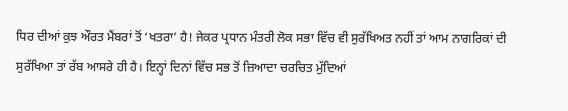ਧਿਰ ਦੀਆਂ ਕੁਝ ਔਰਤ ਮੈਂਬਰਾਂ ਤੋਂ ‘ਖਤਰਾ’ ਹੈ! ਜੇਕਰ ਪ੍ਰਧਾਨ ਮੰਤਰੀ ਲੋਕ ਸਭਾ ਵਿੱਚ ਵੀ ਸੁਰੱਖਿਅਤ ਨਹੀਂ ਤਾਂ ਆਮ ਨਾਗਰਿਕਾਂ ਦੀ ਸੁਰੱਖਿਆ ਤਾਂ ਰੱਬ ਆਸਰੇ ਹੀ ਹੈ। ਇਨ੍ਹਾਂ ਦਿਨਾਂ ਵਿੱਚ ਸਭ ਤੋਂ ਜ਼ਿਆਦਾ ਚਰਚਿਤ ਮੁੱਦਿਆਂ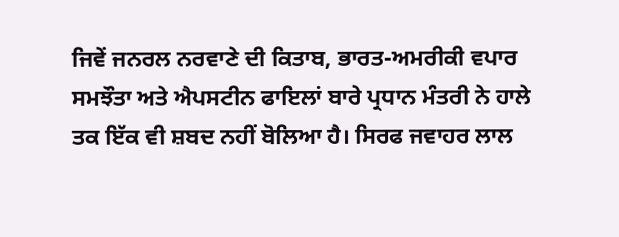ਜਿਵੇਂ ਜਨਰਲ ਨਰਵਾਣੇ ਦੀ ਕਿਤਾਬ, ਭਾਰਤ-ਅਮਰੀਕੀ ਵਪਾਰ ਸਮਝੌਤਾ ਅਤੇ ਐਪਸਟੀਨ ਫਾਇਲਾਂ ਬਾਰੇ ਪ੍ਰਧਾਨ ਮੰਤਰੀ ਨੇ ਹਾਲੇ ਤਕ ਇੱਕ ਵੀ ਸ਼ਬਦ ਨਹੀਂ ਬੋਲਿਆ ਹੈ। ਸਿਰਫ ਜਵਾਹਰ ਲਾਲ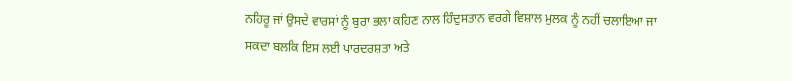ਨਹਿਰੂ ਜਾਂ ਉਸਦੇ ਵਾਰਸਾਂ ਨੂੰ ਬੁਰਾ ਭਲਾ ਕਹਿਣ ਨਾਲ ਹਿੰਦੁਸਤਾਨ ਵਰਗੇ ਵਿਸ਼ਾਲ ਮੁਲਕ ਨੂੰ ਨਹੀਂ ਚਲਾਇਆ ਜਾ ਸਕਦਾ ਬਲਕਿ ਇਸ ਲਈ ਪਾਰਦਰਸ਼ਤਾ ਅਤੇ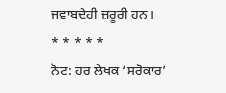ਜਵਾਬਦੇਹੀ ਜ਼ਰੂਰੀ ਹਨ।
* * * * *
ਨੋਟ: ਹਰ ਲੇਖਕ ‘ਸਰੋਕਾਰ’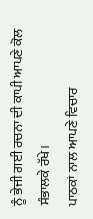ਨੂੰ ਭੇਜੀ ਗਈ ਰਚਨਾ ਦੀ ਕਾਪੀ ਆਪਣੇ ਕੋਲ ਸੰਭਾਲਕੇ ਰੱਖੇ।
ਪਾਠਕਾਂ ਨਾਲ ਆਪਣੇ ਵਿਚਾਰ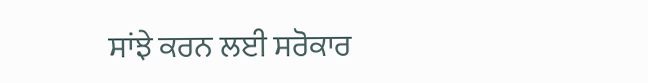ਸਾਂਝੇ ਕਰਨ ਲਈ ਸਰੋਕਾਰ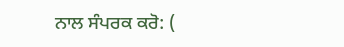ਨਾਲ ਸੰਪਰਕ ਕਰੋ: (